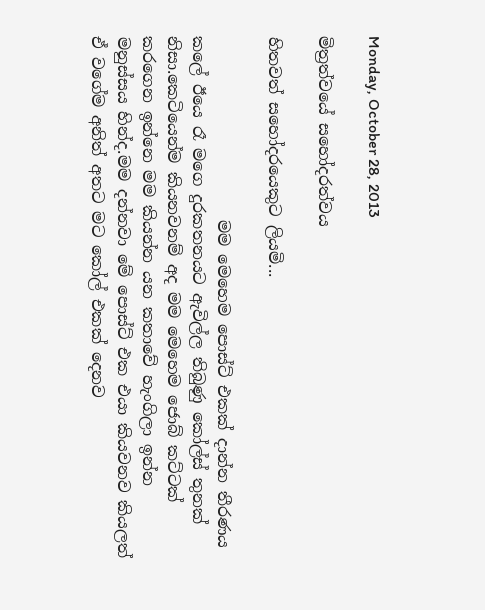Monday, October 28, 2013

මිත්‍රත්වයේ සහෝදරත්වය

හිතවත් සහෝදරයෙකුට ලියමි...

                       මම මෙහෙම පොස්ට් එකක් දාන්න තීරණය කලේ ඊයෙ රෑ මගෙ දුරකතනයට ඇවිල්ල තිබුණු කෝල්ස් තුනක් නිසා.කෙටියෙන්ම කියනවනම් අද මම මෙහෙම ජොබ් කට්ටක් කරගෙන ඉන්නෙ මම කියන්න යන කතාවේ හැංගිලා ඉන්න මනුස්සය හින්ද.මම දන්නවා මේ පොස්ට් එක එයා කියවනව කියලත් ඒ වගේම අනිත් අතට මට කෝල් එකක් දෙනව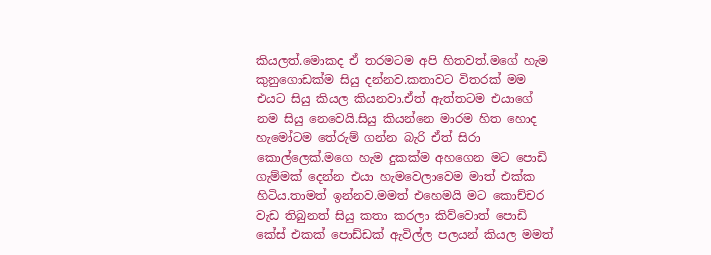කියලත්.මොකද ඒ තරමටම අපි හිතවත්.මගේ හැම කුනුගොඩක්ම සියු දන්නව.කතාවට විතරක් මම එයට සියු කියල කියනවා.ඒත් ඇත්තටම එයාගේ නම සියු නෙවෙයි.සියු කියන්නෙ මාරම හිත හොද හැමෝටම තේරුම් ගන්න බැරි ඒත් සිරා කොල්ලෙක්.මගෙ හැම දුකක්ම අහගෙන මට පොඩි ගැම්මක් දෙන්න එයා හැමවෙලාවෙම මාත් එක්ක හිටිය.තාමත් ඉන්නව.මමත් එහෙමයි මට කොච්චර වැඩ තිබුනත් සියු කතා කරලා කිව්වොත් පොඩි කේස් එකක් පොඩ්ඩක් ඇවිල්ල පලයන් කියල මමත්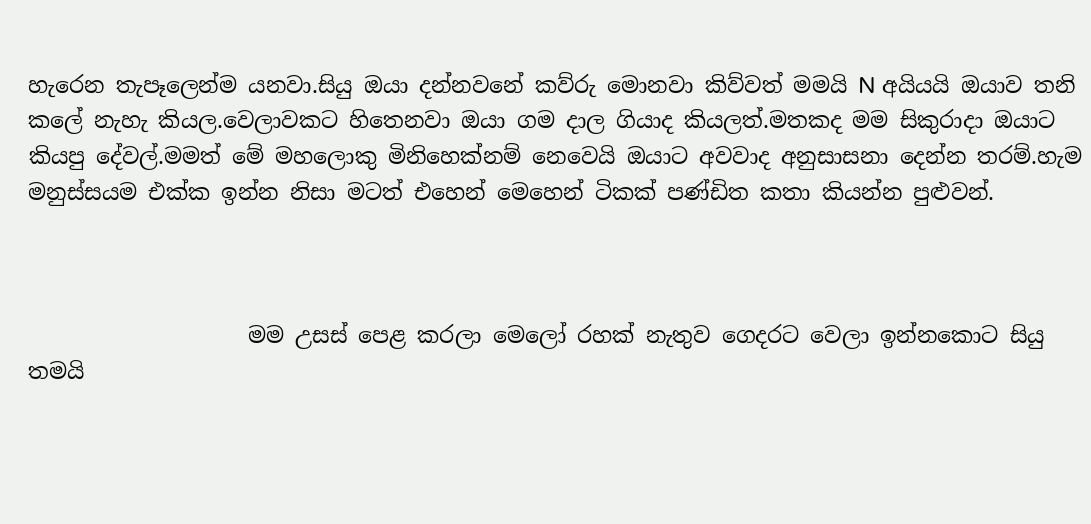හැරෙන තැපෑලෙන්ම යනවා.සියු ඔයා දන්නවනේ කව්රු මොනවා කිව්වත් මමයි N අයියයි ඔයාව තනි කලේ නැහැ කියල.වෙලාවකට හිතෙනවා ඔයා ගම දාල ගියාද කියලත්.මතකද මම සිකුරාදා ඔයාට කියපු දේවල්.මමත් මේ මහලොකු මිනිහෙක්නම් නෙවෙයි ඔයාට අවවාද අනුසාසනා දෙන්න තරම්.හැම මනුස්සයම එක්ක ඉන්න නිසා මටත් එහෙන් මෙහෙන් ටිකක් පණ්ඩිත කතා කියන්න පුළුවන්.



                    මම උසස් පෙළ කරලා මෙලෝ රහක් නැතුව ගෙදරට වෙලා ඉන්නකොට සියු තමයි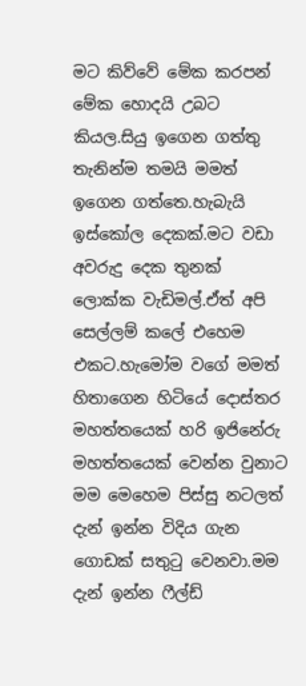මට කිව්වේ මේක කරපන් මේක හොදයි උබට කියල.සියු ඉගෙන ගත්තු තැනින්ම තමයි මමත් ඉගෙන ගත්තෙ.හැබැයි ඉස්කෝල දෙකක්.මට වඩා අවරුදු දෙක තුනක් ලොක්ක වැඩිමල්.ඒත් අපි සෙල්ලම් කලේ එහෙම එකට.හැමෝම වගේ මමත් හිතාගෙන හිටියේ දොස්තර මහත්තයෙක් හරි ඉජිනේරු මහත්තයෙක් වෙන්න වුනාට මම මෙහෙම පිස්සු නටලත් දැන් ඉන්න විදිය ගැන ගොඩක් සතුටු වෙනවා.මම දැන් ඉන්න ෆීල්ඩ්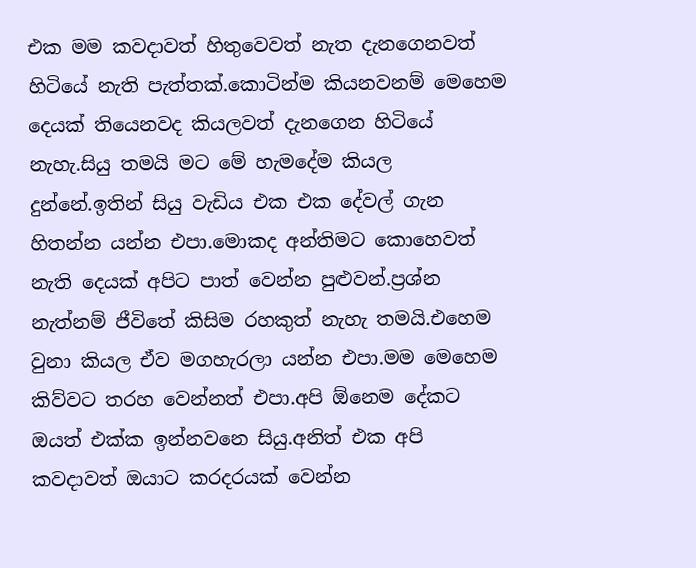එක මම කවදාවත් හිතුවෙවත් නැත දැනගෙනවත් හිටියේ නැති පැත්තක්.කොටින්ම කියනවනම් මෙහෙම දෙයක් තියෙනවද කියලවත් දැනගෙන හිටියේ නැහැ.සියු තමයි මට මේ හැමදේම කියල දුන්නේ.ඉතින් සියු වැඩිය එක එක දේවල් ගැන හිතන්න යන්න එපා.මොකද අන්තිමට කොහෙවත් නැති දෙයක් අපිට පාත් වෙන්න පුළුවන්.ප්‍රශ්න නැත්නම් ජීවිතේ කිසිම රහකුත් නැහැ තමයි.එහෙම වුනා කියල ඒව මගහැරලා යන්න එපා.මම මෙහෙම කිව්වට තරහ වෙන්නත් එපා.අපි ඕනෙම දේකට ඔයත් එක්ක ඉන්නවනෙ සියු.අනිත් එක අපි කවදාවත් ඔයාට කරදරයක් වෙන්න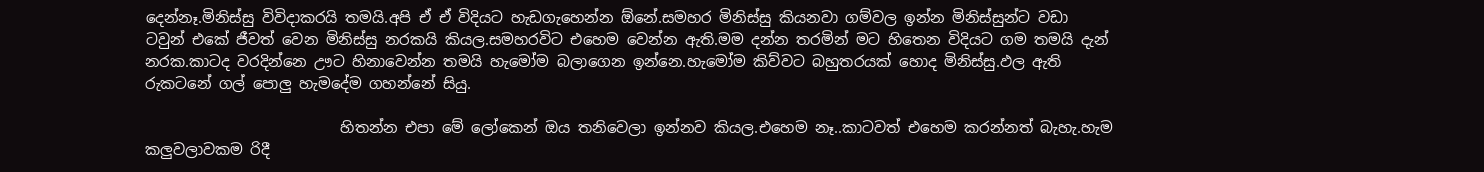දෙන්නෑ.මිනිස්සු විවිදාකරයි තමයි.අපි ඒ ඒ විදියට හැඩගැහෙන්න ඕනේ.සමහර මිනිස්සු කියනවා ගම්වල ඉන්න මිනිස්සුන්ට වඩා ටවුන් එකේ ජීවත් වෙන මිනිස්සු නරකයි කියල.සමහරවිට එහෙම වෙන්න ඇති.මම දන්න තරමින් මට හිතෙන විදියට ගම තමයි දැන් නරක.කාටද වරදින්නෙ ඌට හිනාවෙන්න තමයි හැමෝම බලාගෙන ඉන්නෙ.හැමෝම කිව්වට බහුතරයක් හොද මිනිස්සු.ඵල ඇති රුකටනේ ගල් පොලු හැමදේම ගහන්නේ සියු.

                          හිතන්න එපා මේ ලෝකෙන් ඔය තනිවෙලා ඉන්නව කියල.එහෙම නෑ..කාටවත් එහෙම කරන්නත් බැහැ.හැම කලුවලාවකම රිදී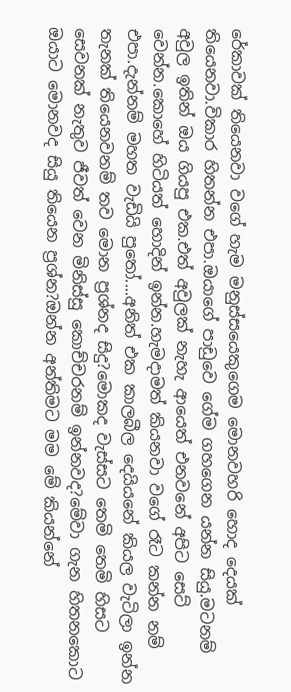රේකාවක් තියෙනවා වගේ හැම මනුස්සයෙකුගෙම මොනවහරි හොද දෙයක් තියෙනවා.විකාර හිතන්න එපා.ඔයාගේ පාඩුවෙ ගේම ගහගෙන යන්න සියු.මටනම් අවුල ඉතින් ඔය ගියපු එක.එත් අවුලක් නැහැ ආයෙත් එනවනේ අපිට සෙට් වෙන්න.කොහේ හිටියත් හොදින් ඉන්න.හැමදාමත් කියනවා වගේ රෑට කන්න නම් එපා.දැන්නම් මහත වැඩියි පුතෝ....අනිත් එක කාලබීල දෙයියනේ කියල වැටිලා ඉන්න තැනක් තියෙනවනම් තව මොන ප්‍රශ්නද සිදු?මොකද වැස්සට තෙමි තෙමි හිසට සෙවනක් නැතුව ජීවත් වෙන මිනිස්සු කොච්චරනම් ඉන්නවද?මේවා ගැන හිතනකොට ඔයාට මොනවද සියු තියෙන ප්‍රශ්න?ඔන්න අන්තිමට මම මේ කියන්නේ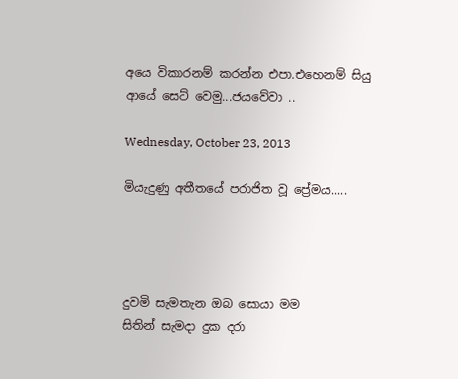අයෙ විකාරනම් කරන්න එපා.එහෙනම් සියු ආයේ සෙට් වෙමු...ජයවේවා ..

Wednesday, October 23, 2013

මියැදුණු අතීතයේ පරාජිත වූ ප්‍රේමය.....




දුවමි සැමතැන ඔබ සොයා මම
සිතින් සැමදා දුක දරා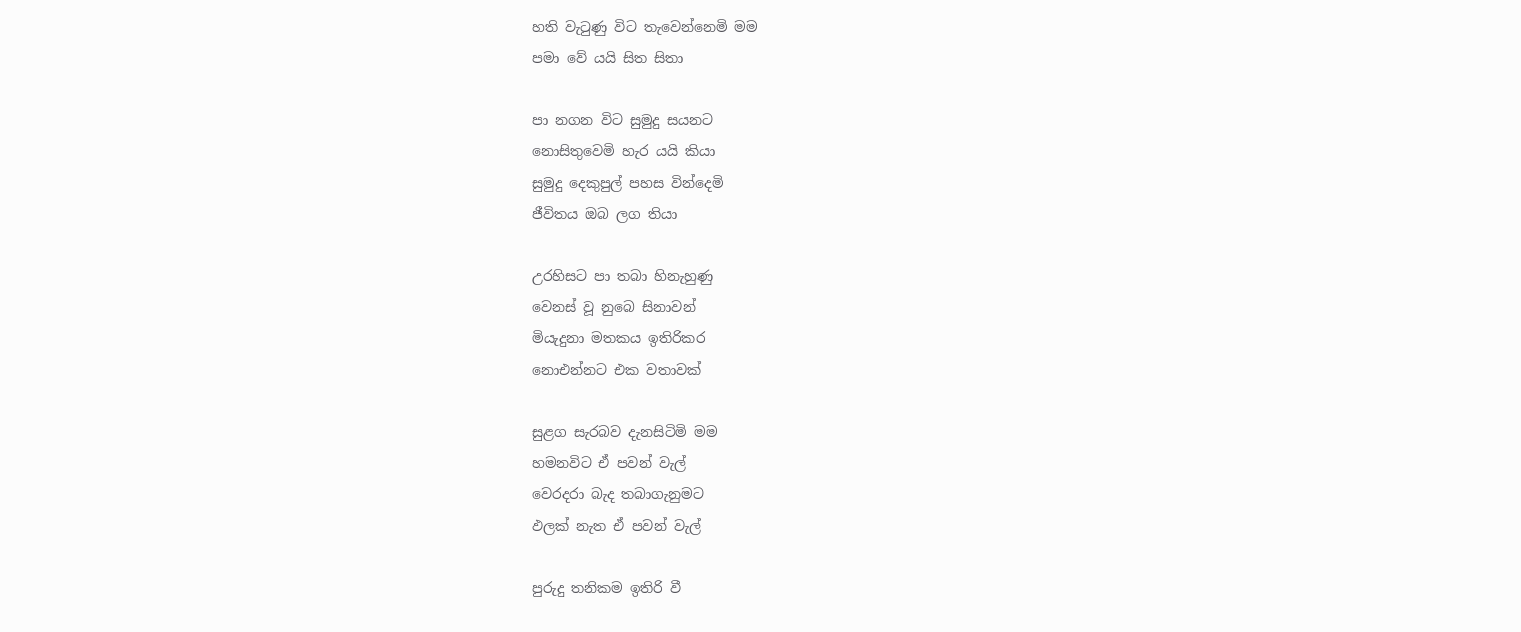හති වැටුණු විට තැවෙන්නෙමි මම
පමා වේ යයි සිත සිතා

පා නගන විට සුමුදු සයනට
නොසිතුවෙමි හැර යයි කියා
සුමුදු දෙකුපුල් පහස වින්දෙමි
ජීවිතය ඔබ ලග තියා

උරහිසට පා තබා හිනැහුණු
වෙනස් වූ නුබෙ සිනාවන්
මියැදුනා මතකය ඉතිරිකර
නොඑන්නට එක වතාවක්

සුළග සැරබව දැනසිටිමි මම
හමනවිට ඒ පවන් වැල්
වෙරදරා බැද තබාගැනුමට
ඵලක් නැත ඒ පවන් වැල්

පුරුදු තනිකම ඉතිරි වී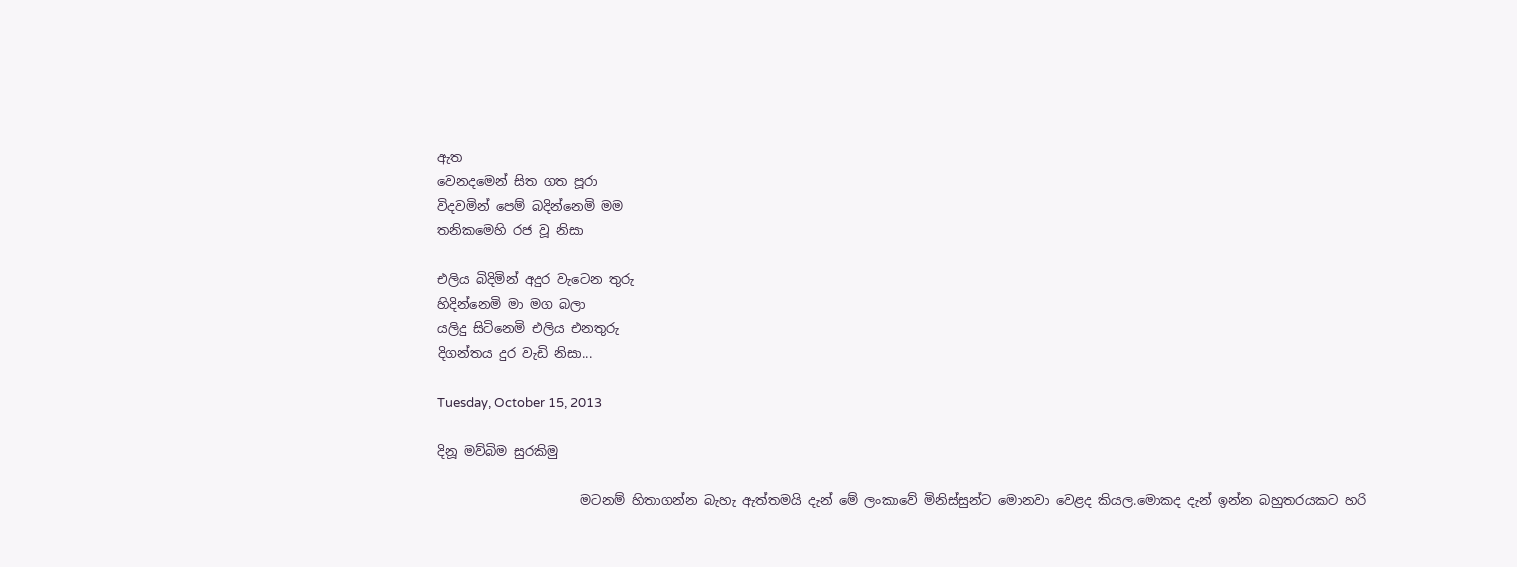ඇත
වෙනදමෙන් සිත ගත පූරා
විදවමින් පෙම් බදින්නෙමි මම
තනිකමෙහි රජ වූ නිසා

එලිය බිදිමින් අදුර වැටෙන තුරු
හිදින්නෙමි මා මග බලා
යලිදු සිටිනෙමි එලිය එනතුරු
දිගන්තය දුර වැඩි නිසා...

Tuesday, October 15, 2013

දිනූ මව්බිම සුරකිමු

                      මටනම් හිතාගන්න බැහැ ඇත්තමයි දැන් මේ ලංකාවේ මිනිස්සුන්ට මොනවා වෙළද කියල.මොකද දැන් ඉන්න බහුතරයකට හරි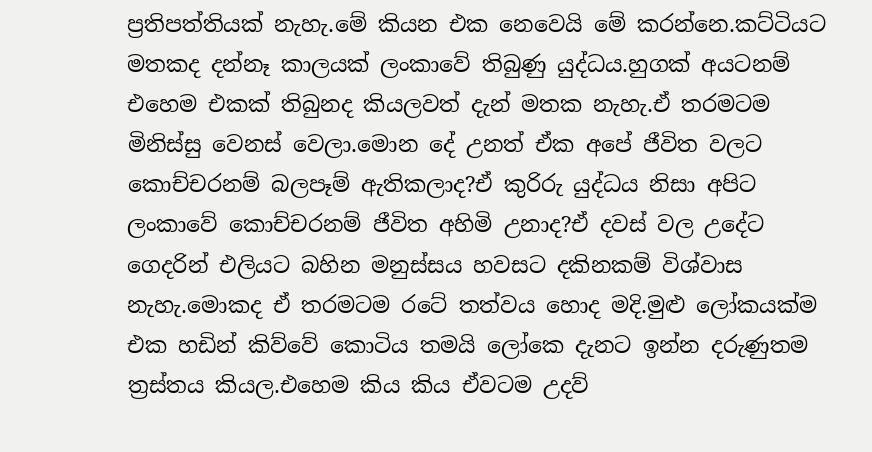ප්‍රතිපත්තියක් නැහැ.මේ කියන එක නෙවෙයි මේ කරන්නෙ.කට්ටියට මතකද දන්නෑ කාලයක් ලංකාවේ තිබුණු යුද්ධය.හුගක් අයටනම් එහෙම එකක් තිබුනද කියලවත් දැන් මතක නැහැ.ඒ තරමටම මිනිස්සු වෙනස් වෙලා.මොන දේ උනත් ඒක අපේ ජීවිත වලට කොච්චරනම් බලපෑම් ඇතිකලාද?ඒ කුරිරු යුද්ධය නිසා අපිට ලංකාවේ කොච්චරනම් ජීවිත අහිමි උනාද?ඒ දවස් වල උදේට ගෙදරින් එලියට බහින මනුස්සය හවසට දකිනකම් විශ්වාස නැහැ.මොකද ඒ තරමටම රටේ තත්වය හොද මදි.මුළු ලෝකයක්ම එක හඩින් කිව්වේ කොටිය තමයි ලෝකෙ දැනට ඉන්න දරුණුතම ත්‍රස්තය කියල.එහෙම කිය කිය ඒවටම උදව්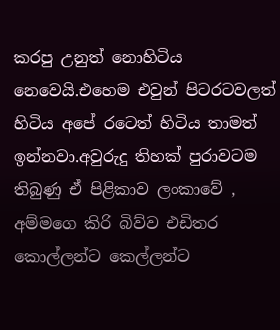කරපු උනුත් නොහිටිය නෙවෙයි.එහෙම එවුන් පිටරටවලත් හිටිය අපේ රටෙත් හිටිය තාමත් ඉන්නවා.අවුරුදු තිහක් පුරාවටම තිබුණු ඒ පිළිකාව ලංකාවේ , අම්මගෙ කිරි බිව්ව එඩිතර කොල්ලන්ට කෙල්ලන්ට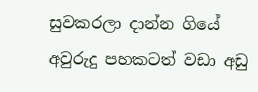සුවකරලා දාන්න ගියේ අවුරුදු පහකටත් වඩා අඩු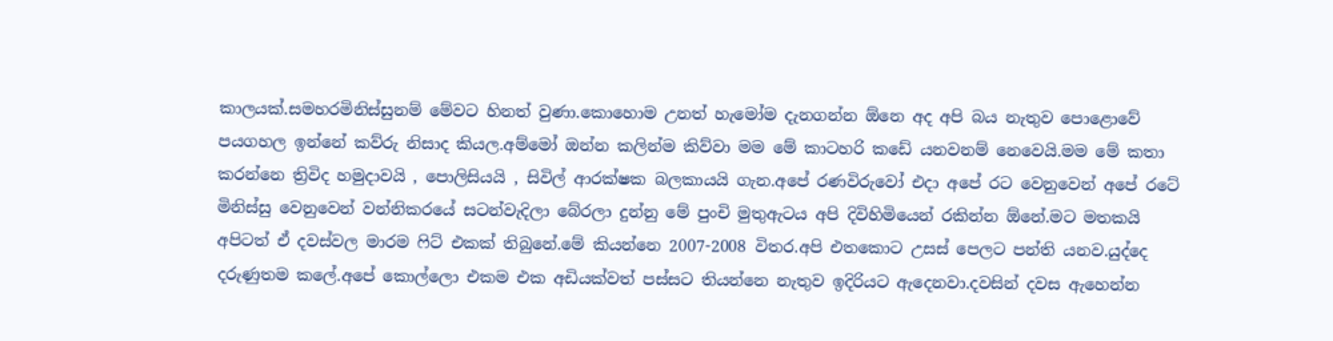කාලයක්.සමහරමිනිස්සුනම් මේවට හිනත් වුණා.කොහොම උනත් හැමෝම දැනගන්න ඕනෙ අද අපි බය නැතුව පොළොවේ පයගහල ඉන්නේ කව්රු නිසාද කියල.අම්මෝ ඔන්න කලින්ම කිව්වා මම මේ කාටහරි කඩේ යනවනම් නෙවෙයි.මම මේ කතා කරන්නෙ ත්‍රිවිද හමුදාවයි , පොලිසියයි , සිවිල් ආරක්ෂක බලකායයි ගැන.අපේ රණවිරුවෝ එදා අපේ රට වෙනුවෙන් අපේ රටේ මිනිස්සු වෙනුවෙන් වන්නිකරයේ සටන්වැදිලා බේරලා දුන්නු මේ පුංචි මුතුඇටය අපි දිවිහිමියෙන් රකින්න ඕනේ.මට මතකයි අපිටත් ඒ දවස්වල මාරම ෆිට් එකක් තිබුනේ.මේ කියන්නෙ 2007-2008 විතර.අපි එතකොට උසස් පෙලට පන්ති යනව.යුද්දෙ දරුණුතම කලේ.අපේ කොල්ලො එකම එක අඩියක්වත් පස්සට තියන්නෙ නැතුව ඉදිරියට ඇදෙනවා.දවසින් දවස ඇහෙන්න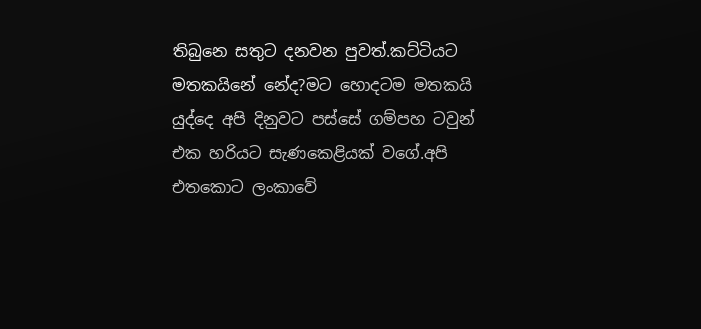තිබුනෙ සතුට දනවන පුවත්.කට්ටියට මතකයිනේ නේද?මට හොදටම මතකයි යුද්දෙ අපි දිනුවට පස්සේ ගම්පහ ටවුන් එක හරියට සැණකෙළියක් වගේ.අපි එතකොට ලංකාවේ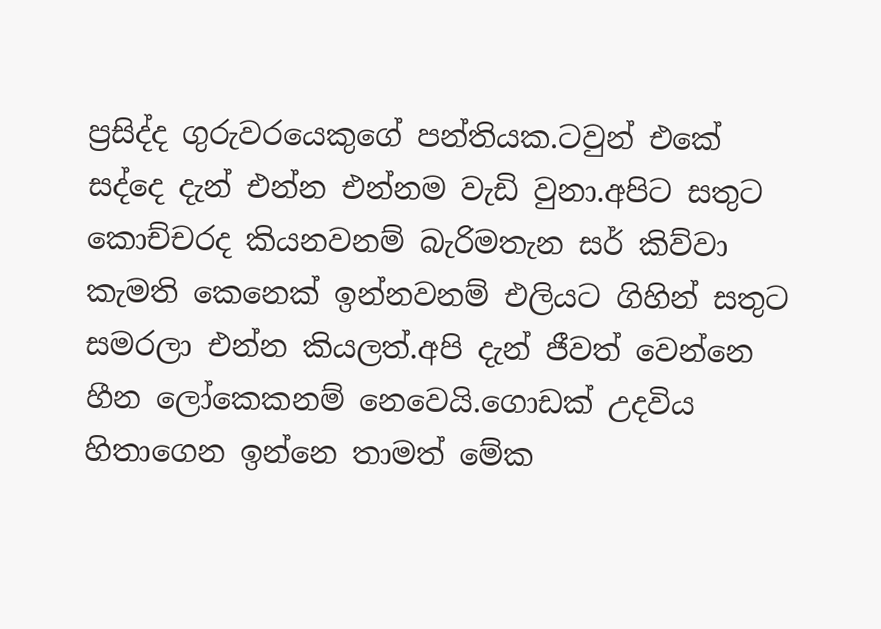ප්‍රසිද්ද ගුරුවරයෙකුගේ පන්තියක.ටවුන් එකේ සද්දෙ දැන් එන්න එන්නම වැඩි වුනා.අපිට සතුට කොච්චරද කියනවනම් බැරිමතැන සර් කිව්වා කැමති කෙනෙක් ඉන්නවනම් එලියට ගිහින් සතුට සමරලා එන්න කියලත්.අපි දැන් ජීවත් වෙන්නෙ හීන ලෝකෙකනම් නෙවෙයි.ගොඩක් උදවිය හිතාගෙන ඉන්නෙ තාමත් මේක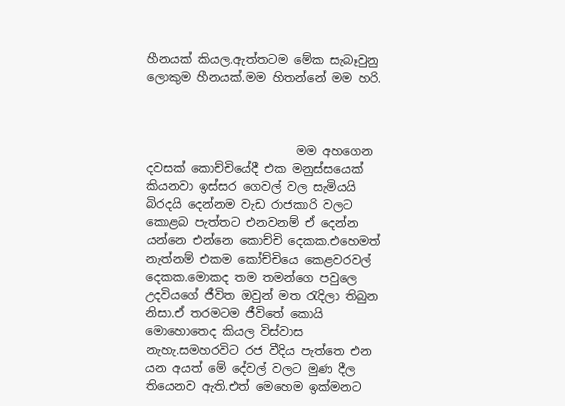හීනයක් කියල.ඇත්තටම මේක සැබෑවුනු ලොකුම හීනයක්.මම හිතන්නේ මම හරි.



                         මම අහගෙන දවසක් කොච්චියේදී එක මනුස්සයෙක් කියනවා ඉස්සර ගෙවල් වල සැමියයි බිරදයි දෙන්නම වැඩ රාජකාරි වලට කොළබ පැත්තට එනවනම් ඒ දෙන්න යන්නෙ එන්නෙ කොච්චි දෙකක.එහෙමත් නැත්නම් එකම කෝච්චියෙ කෙළවරවල් දෙකක.මොකද තම තමන්ගෙ පවුලෙ උදවියගේ ජීවිත ඔවුන් මත රැදිලා තිබුන නිසා.ඒ තරමටම ජීවිතේ කොයි මොහොතෙද කියල විස්වාස නැහැ.සමහරවිට රජ වීදිය පැත්තෙ එන යන අයත් මේ දේවල් වලට මුණ දීල තියෙනව ඇති.එත් මෙහෙම ඉක්මනට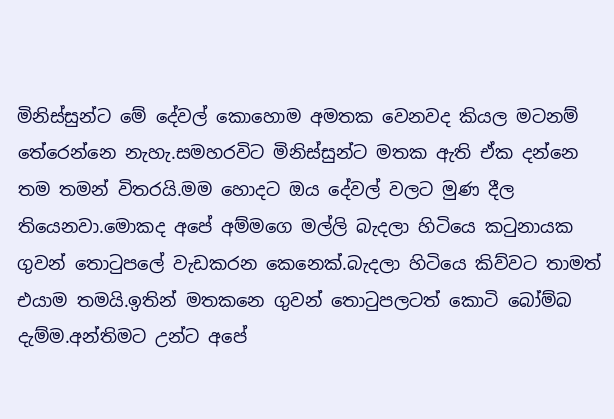මිනිස්සුන්ට මේ දේවල් කොහොම අමතක වෙනවද කියල මටනම් තේරෙන්නෙ නැහැ.සමහරවිට මිනිස්සුන්ට මතක ඇති ඒක දන්නෙ තම තමන් විතරයි.මම හොදට ඔය දේවල් වලට මුණ දීල තියෙනවා.මොකද අපේ අම්මගෙ මල්ලි බැදලා හිටියෙ කටුනායක ගුවන් තොටුපලේ වැඩකරන කෙනෙක්.බැදලා හිටියෙ කිව්වට තාමත් එයාම තමයි.ඉතින් මතකනෙ ගුවන් තොටුපලටත් කොටි බෝම්බ දැම්ම.අන්තිමට උන්ට අපේ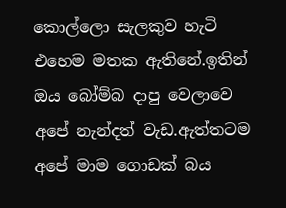කොල්ලො සැලකුව හැටි එහෙම මතක ඇතිනේ.ඉතින් ඔය බෝම්බ දාපු වෙලාවෙ අපේ නැන්දත් වැඩ.ඇත්තටම අපේ මාම ගොඩක් බය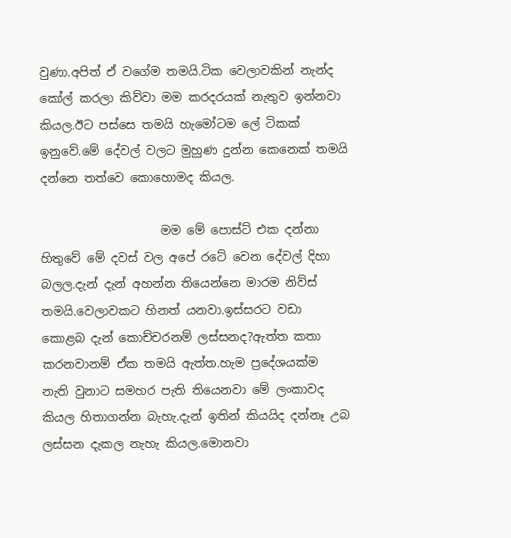වුණා.අපිත් ඒ වගේම තමයි.ටික වෙලාවකින් නැන්ද කෝල් කරලා කිව්වා මම කරදරයක් නැතුව ඉන්නවා කියල.ඊට පස්සෙ තමයි හැමෝටම ලේ ටිකක් ඉනුවේ.මේ දේවල් වලට මුහුණ දුන්න කෙනෙක් තමයි දන්නෙ තත්වෙ කොහොමද කියල.

                    මම මේ පොස්ට් එක දන්නා හිතුවේ මේ දවස් වල අපේ රටේ වෙන දේවල් දිහා බලල.දැන් දැන් අහන්න තියෙන්නෙ මාරම නිව්ස් තමයි.වෙලාවකට හිනත් යනවා.ඉස්සරට වඩා කොළබ දැන් කොච්චරනම් ලස්සනද?ඇත්ත කතා කරනවානම් ඒක තමයි ඇත්ත.හැම ප්‍රදේශයක්ම නැති වුනාට සමහර පැති තියෙනවා මේ ලංකාවද කියල හිතාගන්න බැහැ.දැන් ඉතින් කියයිද දන්නෑ උබ ලස්සන දැකල නැහැ කියල.මොනවා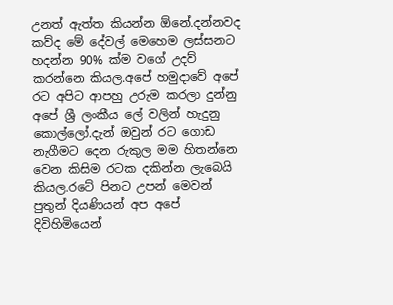උනත් ඇත්ත කියන්න ඕනේ.දන්නවද කව්ද මේ දේවල් මෙහෙම ලස්සනට හදන්න 90% ක්ම වගේ උදව් කරන්නෙ කියල.අපේ හමුදාවේ අපේ රට අපිට ආපහු උරුම කරලා දුන්නු අපේ ශ්‍රී ලංකීය ලේ වලින් හැදුනු කොල්ලෝ.දැන් ඔවුන් රට ගොඩ නැගීමට දෙන රුකුල මම හිතන්නෙ වෙන කිසිම රටක දකින්න ලැබෙයි කියල.රටේ පිනට උපන් මෙවන් පුතුන් දියණියන් අප අපේ දිවිහිමියෙන්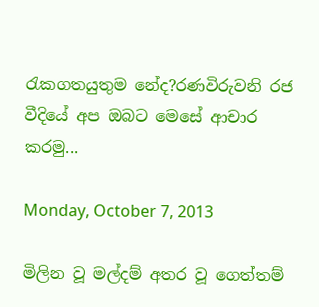රැකගතයුතුම නේද?රණවිරුවනි රජ වීදියේ අප ඔබට මෙසේ ආචාර කරමු...

Monday, October 7, 2013

මිලින වූ මල්දම් අතර වූ ගෙත්තම්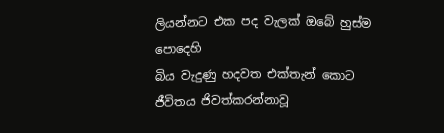ලියන්නට එක පද වැලක් ඔබේ හුස්ම පොදෙහි
බිය වැදුණු හදවත එක්තැන් කොට
ජීවිතය ජිවත්කරන්නාවූ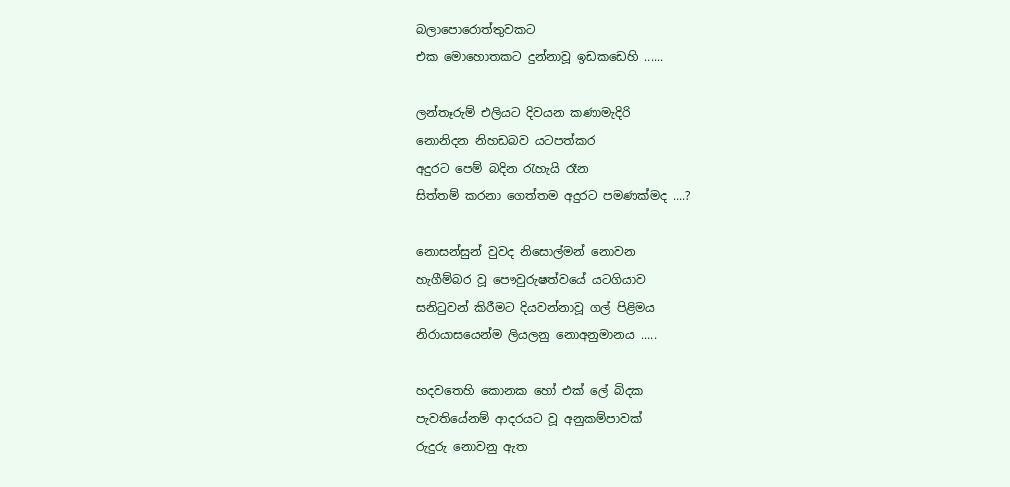බලාපොරොත්තුවකට
එක මොහොතකට දුන්නාවූ ඉඩකඩෙහි ......

ලන්තෑරුම් එලියට දිවයන කණාමැදිරි
නොනිදන නිහඩබව යටපත්කර
අදුරට පෙම් බදින රැහැයි රෑන
සිත්තම් කරනා ගෙත්තම අදුරට පමණක්මද ....?

නොසන්සුන් වුවද නිසොල්මන් නොවන
හැගීම්බර වූ පෞවුරුෂත්වයේ යටගියාව
සනිටුවන් කිරීමට දියවන්නාවූ ගල් පිළිමය
නිරායාසයෙන්ම ලියලනු නොඅනුමානය .....

හදවතෙහි කොනක හෝ එක් ලේ බිදක
පැවතියේනම් ආදරයට වූ අනුකම්පාවක්
රුදුරු නොවනු ඇත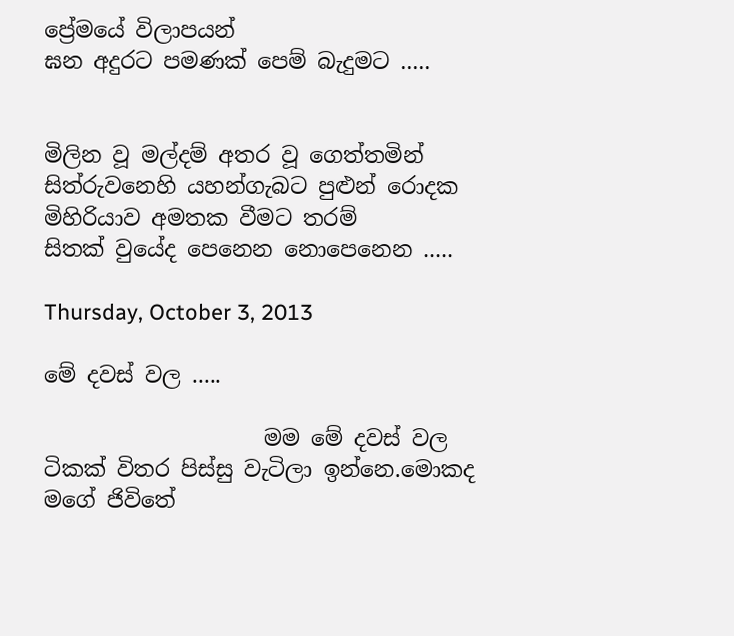ප්‍රේමයේ විලාපයන්
ඝන අදුරට පමණක් පෙම් බැදුමට .....


මිලින වූ මල්දම් අතර වූ ගෙත්තමින්
සිත්රුවනෙහි යහන්ගැබට පුළුන් රොදක
මිහිරියාව අමතක වීමට තරම්
සිතක් වුයේද පෙනෙන නොපෙනෙන .....

Thursday, October 3, 2013

මේ දවස් වල .....

                    මම මේ දවස් වල ටිකක් විතර පිස්සු වැටිලා ඉන්නෙ.මොකද මගේ ජිවිතේ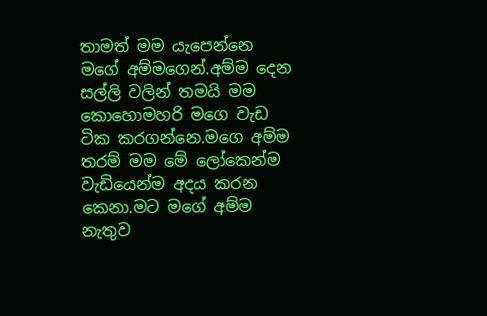තාමත් මම යැපෙන්නෙ මගේ අම්මගෙන්.අම්ම දෙන සල්ලි වලින් තමයි මම කොහොමහරි මගෙ වැඩ ටික කරගන්නෙ.මගෙ අම්ම තරම් මම මේ ලෝකෙන්ම වැඩියෙන්ම අදය කරන කෙනා.මට මගේ අම්ම නැතුව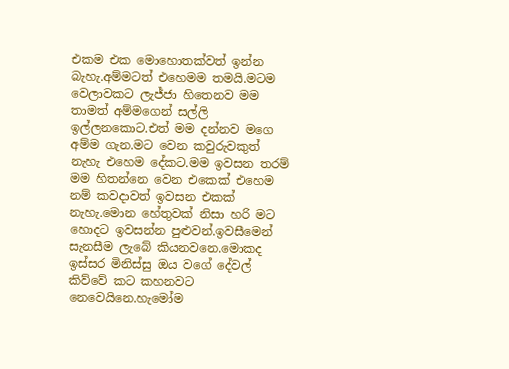එකම එක මොහොතක්වත් ඉන්න බැහැ.අම්මටත් එහෙමම තමයි.මටම වෙලාවකට ලැජ්ජා හිතෙනව මම තාමත් අම්මගෙන් සල්ලි ඉල්ලනකොට.එත් මම දන්නව මගෙ අම්ම ගැන.මට වෙන කවුරුවකුත් නැහැ එහෙම දේකට.මම ඉවසන තරම් මම හිතන්නෙ වෙන එකෙක් එහෙම නම් කවදාවත් ඉවසන එකක් නැහැ.මොන හේතුවක් නිසා හරි මට හොදට ඉවසන්න පුළුවන්.ඉවසීමෙන් සැනසීම ලැබේ කියනවනෙ.මොකද ඉස්සර මිනිස්සු ඔය වගේ දේවල් කිව්වේ කට කහනවට නෙවෙයිනෙ.හැමෝම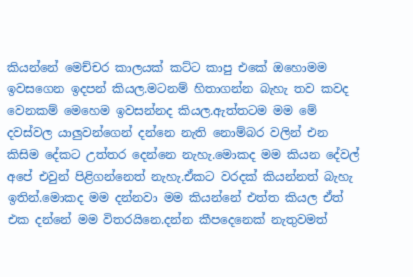කියන්නේ මෙච්චර කාලයක් කට්ට කාපු එකේ ඔහොමම ඉවසගෙන ඉදපන් කියල.මටනම් හිතාගන්න බැහැ තව කවද වෙනකම් මෙහෙම ඉවසන්නද කියල.ඇත්තටම මම මේ දවස්වල යාලුවන්ගෙන් දන්නෙ නැති නොම්බර වලින් එන කිසිම දේකට උත්තර දෙන්නෙ නැහැ.මොකද මම කියන දේවල් අපේ එවුන් පිළිගන්නෙත් නැහැ.ඒකට වරදක් කියන්නත් බැහැ ඉතින්.මොකද මම දන්නවා මම කියන්නේ එත්ත කියල ඒත් එක දන්නේ මම විතරයිනෙ.දන්න කීපදෙනෙක් නැතුවමත්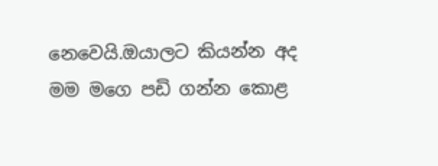නෙවෙයි.ඔයාලට කියන්න අද මම මගෙ පඩි ගන්න කොළ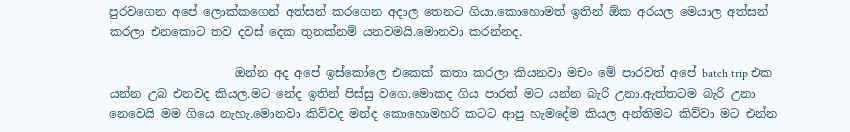පුරවගෙන අපේ ලොක්කගෙන් අත්සන් කරගෙන අදාල තෙනට ගියා.කොහොමත් ඉතින් ඕක අරයල මෙයාල අත්සන් කරලා එනකොට තව දවස් දෙක තුනක්නම් යනවමයි.මොනවා කරන්නද.

                     ඔන්න අද අපේ ඉස්කෝලෙ එකෙක් කතා කරලා කියනවා මචං මේ පාරවත් අපේ batch trip එක යන්න උබ එනවද කියල.මට නේද ඉතින් පිස්සු වගෙ.මොකද ගිය පාරත් මට යන්න බැරි උනා.ඇත්තටම බැරි උනා නෙවෙයි මම ගියෙ නැහැ.මොනවා කිව්වද මන්ද කොහොමහරි කටට ආපු හැමදේම කියල අන්තිමට කිව්වා මට එන්න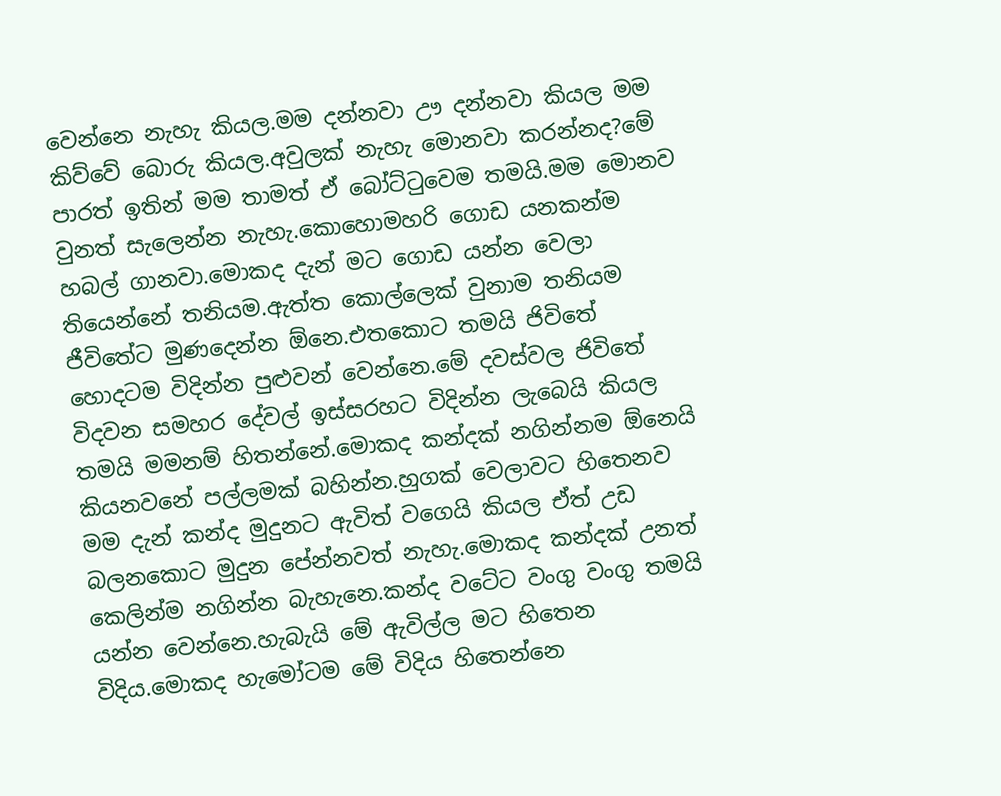වෙන්නෙ නැහැ කියල.මම දන්නවා ඌ දන්නවා කියල මම කිව්වේ බොරු කියල.අවුලක් නැහැ මොනවා කරන්නද?මේ පාරත් ඉතින් මම තාමත් ඒ බෝට්ටුවෙම තමයි.මම මොනව වුනත් සැලෙන්න නැහැ.කොහොමහරි ගොඩ යනකන්ම හබල් ගානවා.මොකද දැන් මට ගොඩ යන්න වෙලා තියෙන්නේ තනියම.ඇත්ත කොල්ලෙක් වුනාම තනියම ජීවිතේට මුණදෙන්න ඕනෙ.එතකොට තමයි ජිවිතේ හොදටම විදින්න පුළුවන් වෙන්නෙ.මේ දවස්වල ජිවිතේ විදවන සමහර දේවල් ඉස්සරහට විදින්න ලැබෙයි කියල තමයි මමනම් හිතන්නේ.මොකද කන්දක් නගින්නම ඕනෙයි කියනවනේ පල්ලමක් බහින්න.හුගක් වෙලාවට හිතෙනව මම දැන් කන්ද මුදුනට ඇවිත් වගෙයි කියල ඒත් උඩ බලනකොට මුදුන පේන්නවත් නැහැ.මොකද කන්දක් උනත් කෙලින්ම නගින්න බැහැනෙ.කන්ද වටේට වංගු වංගු තමයි යන්න වෙන්නෙ.හැබැයි මේ ඇවිල්ල මට හිතෙන විදිය.මොකද හැමෝටම මේ විදිය හිතෙන්නෙ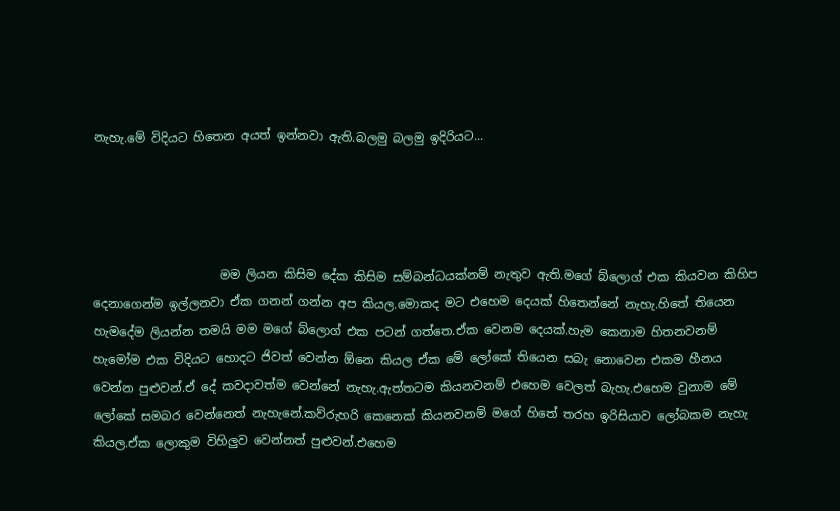නැහැ.මේ විදියට හිතෙන අයත් ඉන්නවා ඇති.බලමු බලමු ඉදිරියට...




                     මම ලියන කිසිම දේක කිසිම සම්බන්ධයක්නම් නැතුව ඇති.මගේ බ්ලොග් එක කියවන කිහිප දෙනාගෙන්ම ඉල්ලනවා ඒක ගනන් ගන්න අප කියල.මොකද මට එහෙම දෙයක් හිතෙන්නේ නැහැ.හිතේ තියෙන හැමදේම ලියන්න තමයි මම මගේ බ්ලොග් එක පටන් ගත්තෙ.ඒක වෙනම දෙයක්.හැම කෙනාම හිතනවනම් හැමෝම එක විදියට හොදට ජිවත් වෙන්න ඕනෙ කියල ඒක මේ ලෝකේ තියෙන සබැ නොවෙන එකම හීනය වෙන්න පුළුවන්.ඒ දේ කවදාවත්ම වෙන්නේ නැහැ.ඇත්තටම කියනවනම් එහෙම වෙලත් බැහැ.එහෙම වුනාම මේ ලෝකේ සමබර වෙන්නෙත් නැහැනේ.කව්රුහරි කෙනෙක් කියනවනම් මගේ හිතේ තරහ ඉරිසියාව ලෝබකම නැහැ කියල.ඒක ලොකුම විහිලුව වෙන්නත් පුළුවන්.එහෙම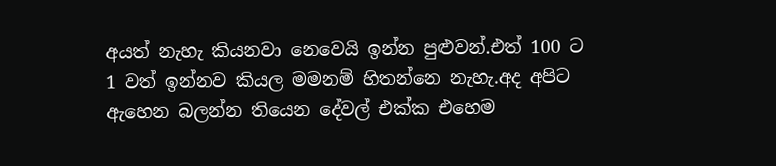අයත් නැහැ කියනවා නෙවෙයි ඉන්න පුළුවන්.එත් 100 ට 1 වත් ඉන්නව කියල මමනම් හිතන්නෙ නැහැ.අද අපිට ඇහෙන බලන්න තියෙන දේවල් එක්ක එහෙම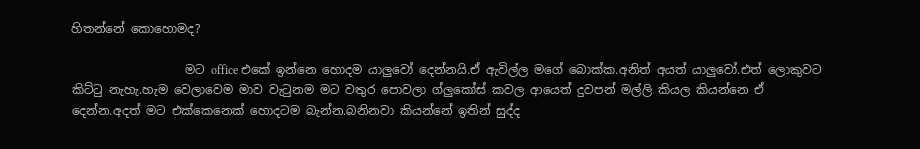හිතන්නේ කොහොමද?

                   මට office එකේ ඉන්නෙ හොදම යාලුවෝ දෙන්නයි.ඒ ඇවිල්ල මගේ බොක්ක.අනිත් අයත් යාලුවෝ.එත් ලොකුවට කිට්ටු නැහැ.හැම වෙලාවෙම මාව වැටුනම මට වතුර පොවලා ග්ලුකෝස් කවල ආයෙත් දුවපන් මල්ලි කියල කියන්නෙ ඒ දෙන්න.අදත් මට එක්කෙනෙක් හොදටම බැන්න.බනිනවා කියන්නේ ඉතින් සුද්ද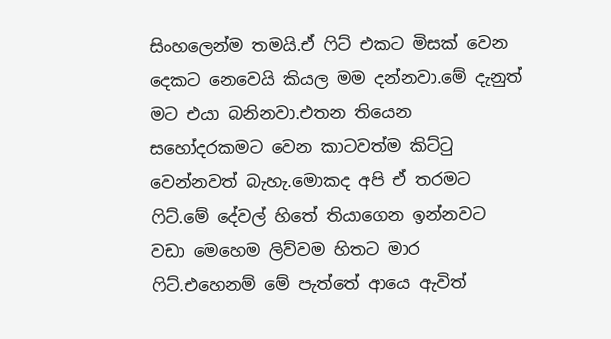සිංහලෙන්ම තමයි.ඒ ෆිට් එකට මිසක් වෙන දෙකට නෙවෙයි කියල මම දන්නවා.මේ දැනුත් මට එයා බනිනවා.එතන තියෙන සහෝදරකමට වෙන කාටවත්ම කිට්ටු වෙන්නවත් බැහැ.මොකද අපි ඒ තරමට ෆිට්.මේ දේවල් හිතේ තියාගෙන ඉන්නවට වඩා මෙහෙම ලිව්වම හිතට මාර ෆිට්.එහෙනම් මේ පැත්තේ ආයෙ ඇවිත්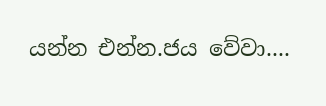යන්න එන්න.ජය වේවා....